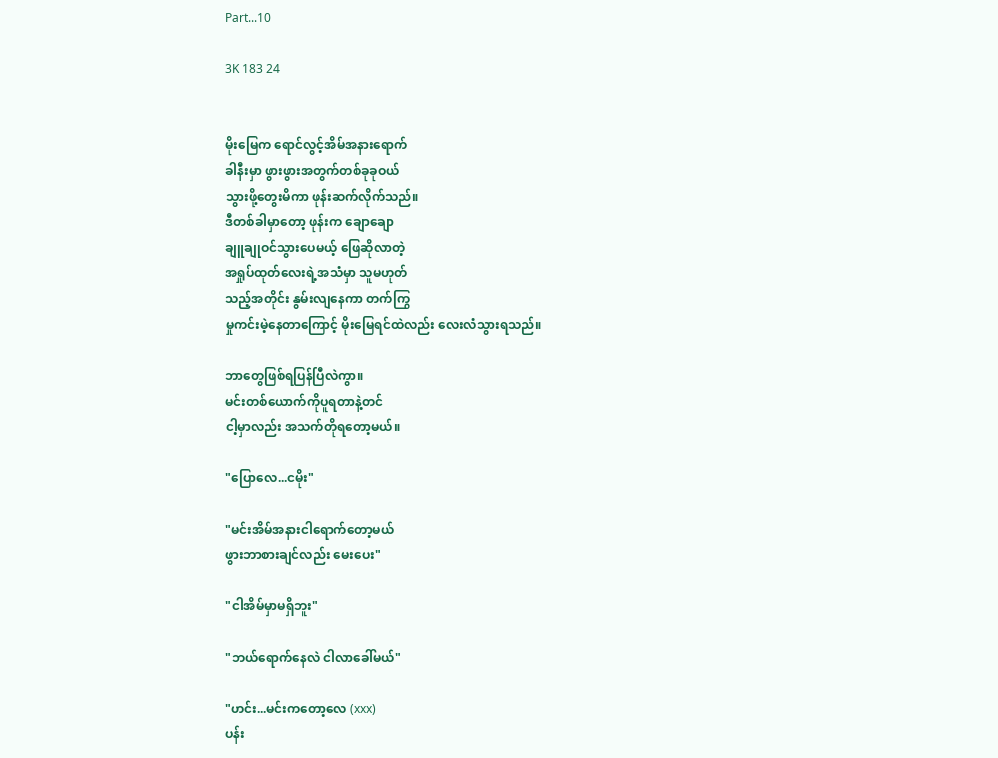Part...10

3K 183 24


မိုးမြေက ရောင်လွင့်အိမ်အနားရောက်
ခါနီးမှာ ဖွားဖွားအတွက်တစ်ခုခုဝယ်
သွားဖို့တွေးမိကာ ဖုန်းဆက်လိုက်သည်။
ဒီတစ်ခါမှာတော့ ဖုန်းက ချောချော
ချူချုဝင်သွားပေမယ့် ဖြေဆိုလာတဲ့
အရှုပ်ထုတ်လေးရဲ့အသံမှာ သူမဟုတ်
သည့်အတိုင်း နွမ်းလျနေကာ တက်ကြွ
မှုကင်းမဲ့နေတာကြောင့် မိုးမြေရင်ထဲလည်း လေးလံသွားရသည်။

ဘာတွေဖြစ်ရပြန်ပြီလဲကွာ။
မင်းတစ်ယောက်ကိုပူရတာနဲ့တင်
ငါ့မှာလည်း အသက်တိုရတော့မယ်။

"ပြောလေ...ငမိုး"

"မင်းအိမ်အနားငါရောက်တော့မယ်
ဖွားဘာစားချင်လည်း မေးပေး"

"ငါအိမ်မှာမရှိဘူး"

"ဘယ်ရောက်နေလဲ ငါလာခေါ်မယ်"

"ဟင်း...မင်းကတော့လေ (xxx)
ပန်း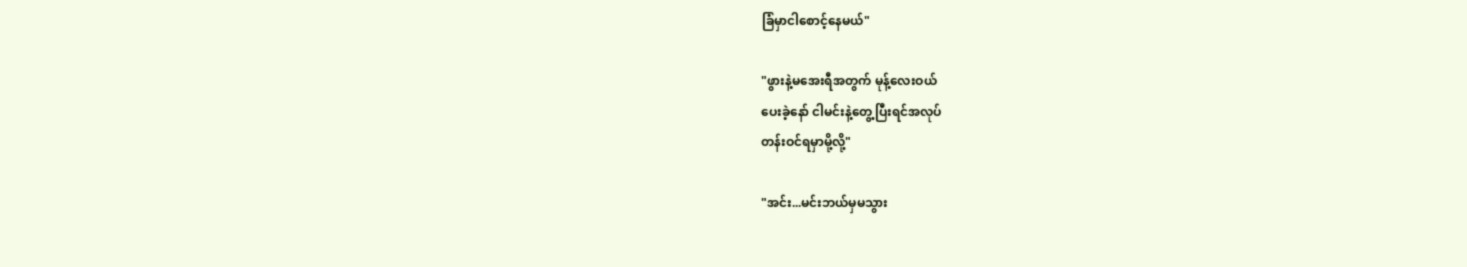ခြံမှာငါစောင့်နေမယ်"

"ဖွားနဲ့မအေးရီအတွက် မုန့်လေးဝယ်
ပေးခဲ့နော် ငါမင်းနဲ့တွေ့ပြီးရင်အလုပ်
တန်းဝင်ရမှာမို့လို့"

"အင်း...မင်းဘယ်မှမသွား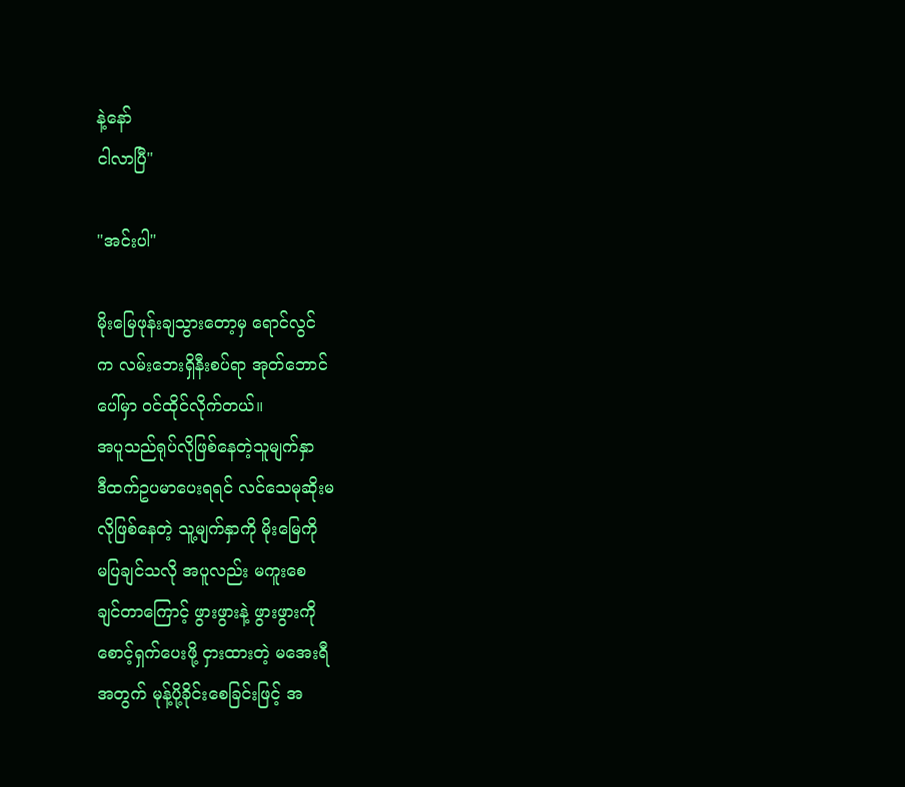နဲ့နော်
ငါလာပြီ"

"အင်းပါ"

မိုးမြေဖုန်းချသွားတော့မှ ရောင်လွင်
က လမ်းဘေးရှိနီးစပ်ရာ အုတ်ဘောင်
ပေါ်မှာ ဝင်ထိုင်လိုက်တယ်။
အပူသည်ရုပ်လိုဖြစ်နေတဲ့သူမျက်နှာ
ဒီထက်ဥပမာပေးရရင် လင်သေမုဆိုးမ
လိုဖြစ်နေတဲ့ သူ့မျက်နှာကို မိုးမြေကို
မပြချင်သလို အပူလည်း မကူးစေ
ချင်တာကြောင့် ဖွားဖွားနဲ့ ဖွားဖွားကို
စောင့်ရှက်ပေးဖို့ ငှားထားတဲ့ မအေးရီ
အတွက် မုန့်ပို့ခိုင်းစေခြင်းဖြင့် အ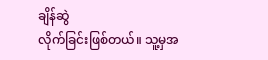ချိန်ဆွဲ
လိုက်ခြင်းဖြစ်တယ်။ သူ့မှအ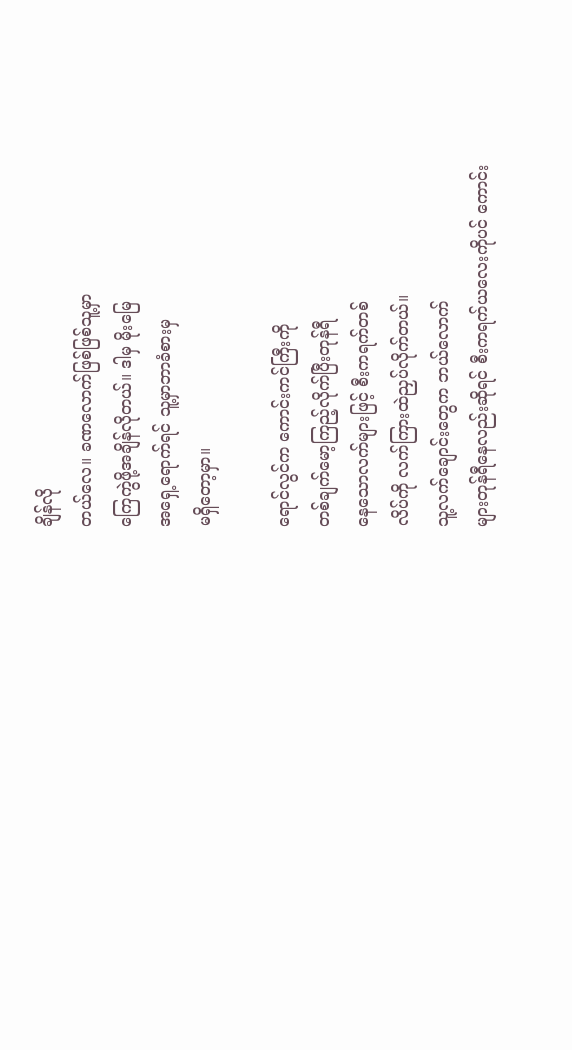ချိန်လို
တယ်လေ။ ခဏလောက်ဖြစ်ဖြစ်သူ့မှာ
ကြေကွဲဖို့အချိန်လိုတယ်။ ဒါမှ မိုးမြေ
အရှေ့ရောက်ရင် သူ့မှာဘာခံစားမှ
မရှိတော့မှာ။

ရောင်လွင်က ကောင်းကင်ကြီးကို
တစ်ချက်မော့ကြည့်လိုက်ပြီးတုန်ရီ
နေသောလက်များဖြင့် စီးကရက်တစ်
လိပ်ကို လက်ကြားထဲညှပ်လိုက်တယ်။
သူ့လက်ချောင်းတွေက ဘယ်လောက်
များတုန်ရီနေလည်းဆိုရင် စီးကရက်ယလေးကိုပင် ကောင်း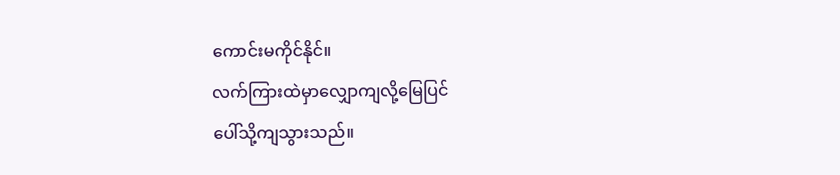ကောင်းမကိုင်နိုင်။
လက်ကြားထဲမှာလျှောကျလို့မြေပြင်
ပေါ်သို့ကျသွားသည်။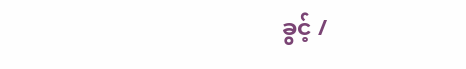ခွင့် /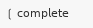❲ 𝖼𝗈𝗆𝗉𝗅𝖾𝗍𝖾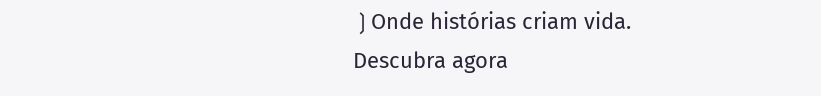❳Onde histórias criam vida. Descubra agora